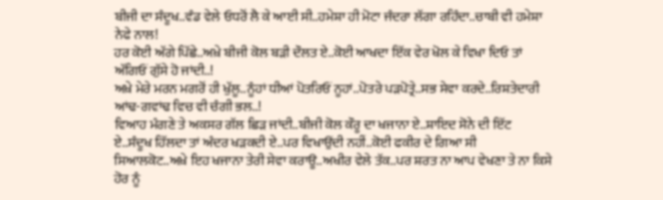ਬੀਜੀ ਦਾ ਸੰਦੂਖ..ਵੰਡ ਵੇਲੇ ਓਧਰੋਂ ਲੈ ਕੇ ਆਈ ਸੀ..ਹਮੇਸ਼ਾ ਹੀ ਮੋਟਾ ਜੰਦਰਾ ਲੱਗਾ ਰਹਿੰਦਾ..ਚਾਬੀ ਵੀ ਹਮੇਸ਼ਾ ਨੇਫੇ ਨਾਲ!
ਹਰ ਕੋਈ ਅੱਗੇ ਪਿੱਛੇ..ਅਖ਼ੇ ਬੀਜੀ ਕੋਲ ਬੜੀ ਦੌਲਤ ਏ..ਕੋਈ ਆਖਦਾ ਇੱਕ ਵੇਰ ਖੋਲ ਕੇ ਵਿਖਾ ਦਿਓ ਤਾਂ ਅੱਗਿਓਂ ਗੁੱਸੇ ਹੋ ਜਾਂਦੀ..!
ਅਖ਼ੇ ਮੇਰੇ ਮਰਨ ਮਗਰੋਂ ਹੀ ਖੁੱਲੂ..ਨੂੰਹਾਂ ਧੀਆਂ ਪੋਤਰਿਓਂ ਨੂਹਾਂ..ਪੋਤਰੇ ਪੜਪੋਤ੍ਰੇ..ਸਭ ਸੇਵਾ ਕਰਦੇ..ਰਿਸ਼ਤੇਦਾਰੀ ਆਂਢ-ਗਵਾਂਢ ਵਿਚ ਵੀ ਚੰਗੀ ਭਲ..!
ਵਿਆਹ ਮੰਗਣੇ ਤੇ ਅਕਸਰ ਗੱਲ ਛਿੜ ਜਾਂਦੀ..ਬੀਜੀ ਕੋਲ ਕੌਰੂ ਦਾ ਖਜਾਨਾ ਏ..ਸ਼ਾਇਦ ਸੋਨੇ ਦੀ ਇੱਟ ਏ..ਸੰਦੂਖ ਹਿੱਲਦਾ ਤਾਂ ਅੰਦਰ ਖੜਕਦੀ ਏ..ਪਰ ਵਿਖਾਉਂਦੀ ਨਹੀਂ..ਕੋਈ ਫਕੀਰ ਦੇ ਗਿਆ ਸੀ ਸਿਆਲਕੋਟ..ਅਖ਼ੇ ਇਹ ਖਜਾਨਾ ਤੇਰੀ ਸੇਵਾ ਕਰਾਊ..ਅਖੀਰ ਵੇਲੇ ਤੱਕ..ਪਰ ਸ਼ਰਤ ਨਾ ਆਪ ਵੇਖਣਾ ਤੇ ਨਾ ਕਿਸੇ ਹੋਰ ਨੂੰ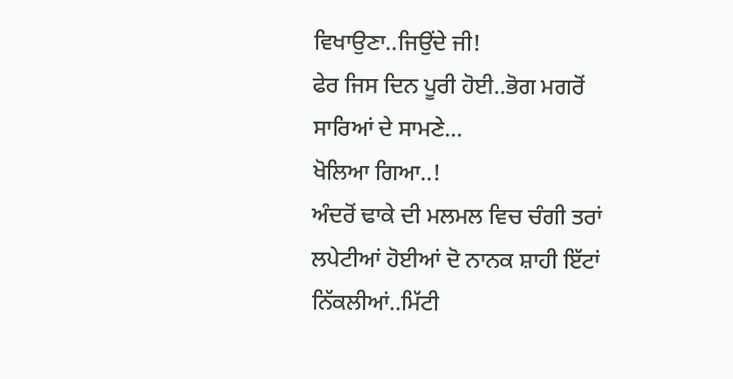ਵਿਖਾਉਣਾ..ਜਿਉਂਦੇ ਜੀ!
ਫੇਰ ਜਿਸ ਦਿਨ ਪੂਰੀ ਹੋਈ..ਭੋਗ ਮਗਰੋਂ ਸਾਰਿਆਂ ਦੇ ਸਾਮਣੇ...
ਖੋਲਿਆ ਗਿਆ..!
ਅੰਦਰੋਂ ਢਾਕੇ ਦੀ ਮਲਮਲ ਵਿਚ ਚੰਗੀ ਤਰਾਂ ਲਪੇਟੀਆਂ ਹੋਈਆਂ ਦੋ ਨਾਨਕ ਸ਼ਾਹੀ ਇੱਟਾਂ ਨਿੱਕਲੀਆਂ..ਮਿੱਟੀ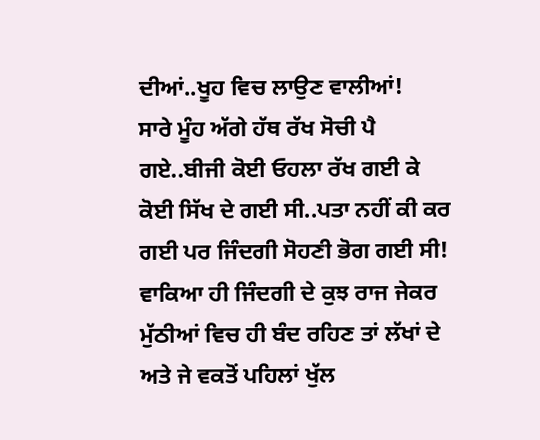ਦੀਆਂ..ਖੂਹ ਵਿਚ ਲਾਉਣ ਵਾਲੀਆਂ!
ਸਾਰੇ ਮੂੰਹ ਅੱਗੇ ਹੱਥ ਰੱਖ ਸੋਚੀ ਪੈ ਗਏ..ਬੀਜੀ ਕੋਈ ਓਹਲਾ ਰੱਖ ਗਈ ਕੇ ਕੋਈ ਸਿੱਖ ਦੇ ਗਈ ਸੀ..ਪਤਾ ਨਹੀਂ ਕੀ ਕਰ ਗਈ ਪਰ ਜਿੰਦਗੀ ਸੋਹਣੀ ਭੋਗ ਗਈ ਸੀ!
ਵਾਕਿਆ ਹੀ ਜਿੰਦਗੀ ਦੇ ਕੁਝ ਰਾਜ ਜੇਕਰ ਮੁੱਠੀਆਂ ਵਿਚ ਹੀ ਬੰਦ ਰਹਿਣ ਤਾਂ ਲੱਖਾਂ ਦੇ ਅਤੇ ਜੇ ਵਕਤੋਂ ਪਹਿਲਾਂ ਖੁੱਲ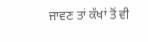ਜਾਵਣ ਤਾਂ ਕੱਖਾਂ ਤੋਂ ਵੀ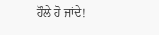ਹੌਲੇ ਹੋ ਜਾਂਦੇ!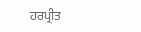ਹਰਪ੍ਰੀਤ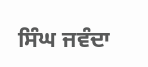ਸਿੰਘ ਜਵੰਦਾ